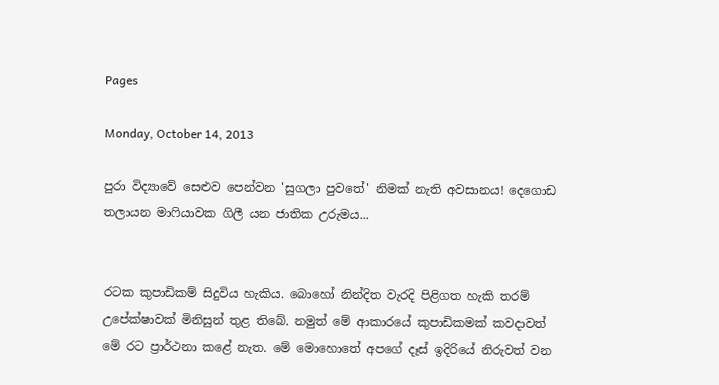Pages

Monday, October 14, 2013

පුරා විද්‍යාවේ සෙළුව පෙන්වන 'සුගලා පුවතේ' නිමක්‌ නැති අවසානය! දෙගොඩ තලායන මාෆියාවක ගිලී යන ජාතික උරුමය...


රටක කුපාඩිකම් සිදුවිය හැකිය. බොහෝ නින්දිත වැරදි පිළිගත හැකි තරම් උපේක්‌ෂාවක්‌ මිනිසුන් තුළ තිබේ. නමුත් මේ ආකාරයේ කුපාඩිකමක්‌ කවදාවත් මේ රට ප්‍රාර්ථනා කළේ නැත. මේ මොහොතේ අපගේ දෑස්‌ ඉදිරියේ නිරුවත් වන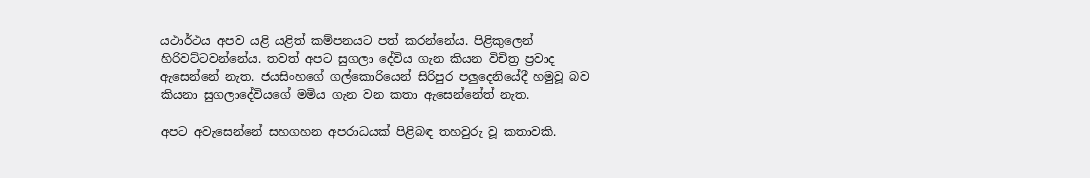යථාර්ථය අපව යළි යළිත් කම්පනයට පත් කරන්නේය. පිළිකුලෙන් හිරිවට්‌ටවන්නේය. තවත් අපට සුගලා දේවිය ගැන කියන විචිත්‍ර ප්‍රවාද ඇසෙන්නේ නැත. ජයසිංහගේ ගල්කොරියෙන් සිරිපුර පලුදෙනියේදී හමුවූ බව කියනා සුගලාදේවියගේ මමිය ගැන වන කතා ඇසෙන්නේත් නැත.

අපට අවැසෙන්නේ සහගහන අපරාධයක්‌ පිළිබඳ තහවුරු වූ කතාවකි.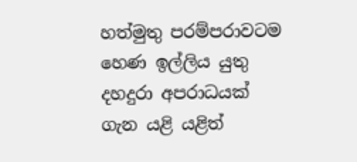හත්මුතු පරම්පරාවටම හෙණ ඉල්ලිය යුතු දහදුරා අපරාධයක්‌ ගැන යළි යළිත්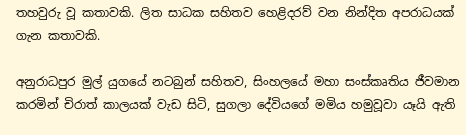තහවුරු වූ කතාවකි. ලිත සාධක සහිතව හෙළිදරව් වන නින්දිත අපරාධයක්‌ ගැන කතාවකි.

අනුරාධපුර මුල් යුගයේ නටබුන් සහිතව, සිංහලයේ මහා සංස්‌කෘතිය ජීවමාන කරමින් චිරාත් කාලයක්‌ වැඩ සිටි, සුගලා දේවියගේ මමිය හමුවූවා යෑයි ඇති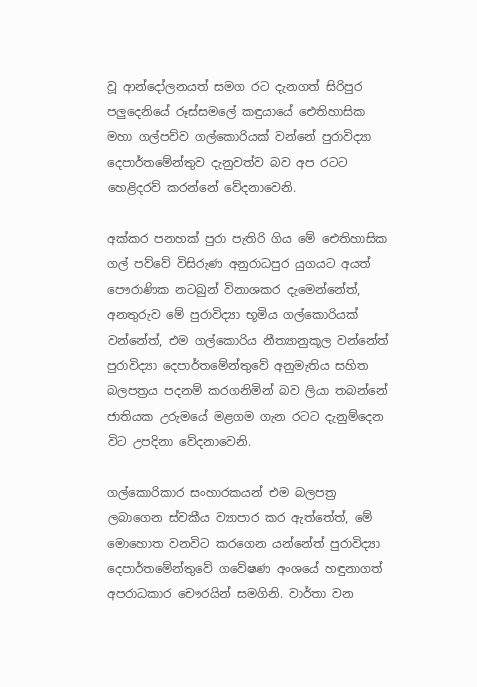වූ ආන්දෝලනයත් සමග රට දැනගත් සිරිපුර පලුදෙනියේ රූස්‌සමලේ කඳුයායේ ඓතිහාසික මහා ගල්පව්ව ගල්කොරියක්‌ වන්නේ පුරාවිද්‍යා දෙපාර්තමේන්තුව දැනුවත්ව බව අප රටට හෙළිදරව් කරන්නේ වේදනාවෙනි.

අක්‌කර පනහක්‌ පුරා පැතිරි ගිය මේ ඓතිහාසික ගල් පව්වේ විසිරුණ අනුරාධපුර යුගයට අයත් පෞරාණික නටබුන් විනාශකර දැමෙන්නේත්, අනතුරුව මේ පුරාවිද්‍යා භූමිය ගල්කොරියක්‌ වන්නේත්, එම ගල්කොරිය නීත්‍යානුකූල වන්නේත් පුරාවිද්‍යා දෙපාර්තමේන්තුවේ අනුමැතිය සහිත බලපත්‍රය පදනම් කරගනිමින් බව ලියා තබන්නේ ජාතියක උරුමයේ මළගම ගැන රටට දැනුම්දෙන විට උපදිනා වේදනාවෙනි.

ගල්කොරිකාර සංහාරකයන් එම බලපත්‍ර ලබාගෙන ස්‌වකීය ව්‍යාපාර කර ඇත්තේත්, මේ මොහොත වනවිට කරගෙන යන්නේත් පුරාවිද්‍යා දෙපාර්තමේන්තුවේ ගවේෂණ අංශයේ හඳුනාගත් අපරාධකාර චෞරයින් සමගිනි. වාර්තා වන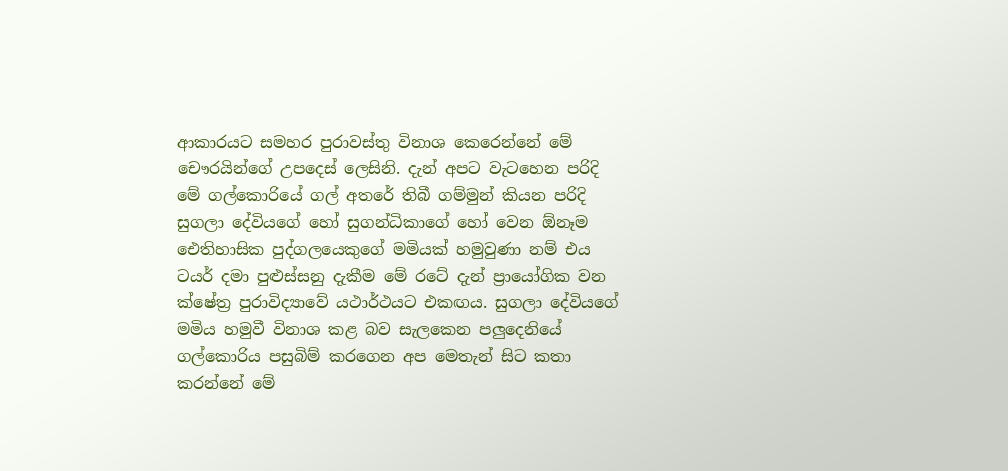ආකාරයට සමහර පුරාවස්‌තු විනාශ කෙරෙන්නේ මේ චෞරයින්ගේ උපදෙස්‌ ලෙසිනි. දැන් අපට වැටහෙන පරිදි මේ ගල්කොරියේ ගල් අතරේ තිබී ගම්මුන් කියන පරිදි සුගලා දේවියගේ හෝ සුගන්ධිකාගේ හෝ වෙන ඕනෑම ඓතිහාසික පුද්ගලයෙකුගේ මමියක්‌ හමුවුණා නම් එය ටයර් දමා පුළුස්‌සනු දැකීම මේ රටේ දැන් ප්‍රායෝගික වන ක්‌ෂේත්‍ර පුරාවිද්‍යාවේ යථාර්ථයට එකඟය. සුගලා දේවියගේ මමිය හමුවී විනාශ කළ බව සැලකෙන පලුදෙනියේ ගල්කොරිය පසුබිම් කරගෙන අප මෙතැන් සිට කතා කරන්නේ මේ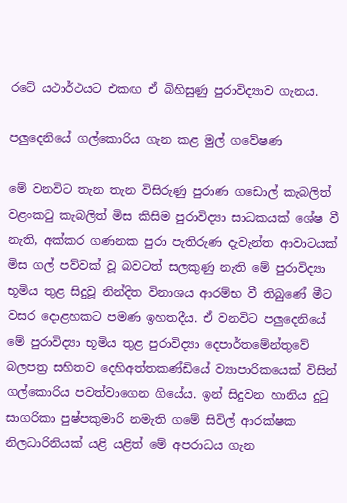රටේ යථාර්ථයට එකඟ ඒ බිහිසුණු පුරාවිද්‍යාව ගැනය.

පලුදෙනියේ ගල්කොරිය ගැන කළ මුල් ගවේෂණ

මේ වනවිට තැන තැන විසිරුණු පුරාණ ගඩොල් කැබලිත් වළංකටු කැබලිත් මිස කිසිම පුරාවිද්‍යා සාධකයක්‌ ශේෂ වී නැති, අක්‌කර ගණනක පුරා පැතිරුණ දැවැන්ත ආවාටයක්‌ මිස ගල් පව්වක්‌ වූ බවටත් සලකුණු නැති මේ පුරාවිද්‍යා භූමිය තුළ සිදුවූ නින්දිත විනාශය ආරම්භ වී තිබුණේ මීට වසර දොළහකට පමණ ඉහතදීය. ඒ වනවිට පලුදෙනියේ මේ පුරාවිද්‍යා භූමිය තුළ පුරාවිද්‍යා දෙපාර්තමේන්තුවේ බලපත්‍ර සහිතව දෙහිඅත්තකණ්‌ඩියේ ව්‍යාපාරිකයෙක්‌ විසින් ගල්කොරිය පවත්වාගෙන ගියේය. ඉන් සිදුවන හානිය දුටු සාගරිකා පුෂ්පකුමාරි නමැති ගමේ සිවිල් ආරක්‌ෂක නිලධාරිනියක්‌ යළි යළිත් මේ අපරාධය ගැන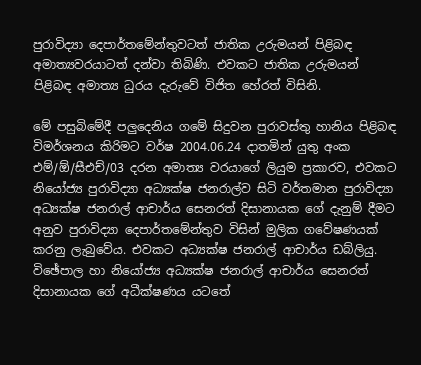පුරාවිද්‍යා දෙපාර්තමේන්තුවටත් ජාතික උරුමයන් පිළිබඳ අමාත්‍යවරයාටත් දන්වා තිබිණි. එවකට ජාතික උරුමයන් පිළිබඳ අමාත්‍ය ධුරය දැරුවේ විජිත හේරත් විසිනි.

මේ පසුබිමේදී පලුදෙනිය ගමේ සිදුවන පුරාවස්‌තු හානිය පිළිබඳ විමර්ශනය කිරිමට වර්ෂ 2004.06.24 දාතමින් යුතු අංක එම්/ඕ/සීඑච්/03 දරන අමාත්‍ය වරයාගේ ලියුම ප්‍රකාරව, එවකට නියෝජ්‍ය පුරාවිද්‍යා අධ්‍යක්‌ෂ ජනරාල්ව සිටි වර්තමාන පුරාවිද්‍යා අධ්‍යක්‌ෂ ජනරාල් ආචාර්ය සෙනරත් දිසානායක ගේ දැනුම් දීමට අනුව පුරාවිද්‍යා දෙපාර්තමේන්තුව විසින් මුලික ගවේෂණයක්‌ කරනු ලැබුවේය. එවකට අධ්‍යක්‌ෂ ජනරාල් ආචාර්ය ඩබ්ලියු. විඡේපාල හා නියෝජ්‍ය අධ්‍යක්‌ෂ ජනරාල් ආචාර්ය සෙනරත් දිසානායක ගේ අධීක්‌ෂණය යටතේ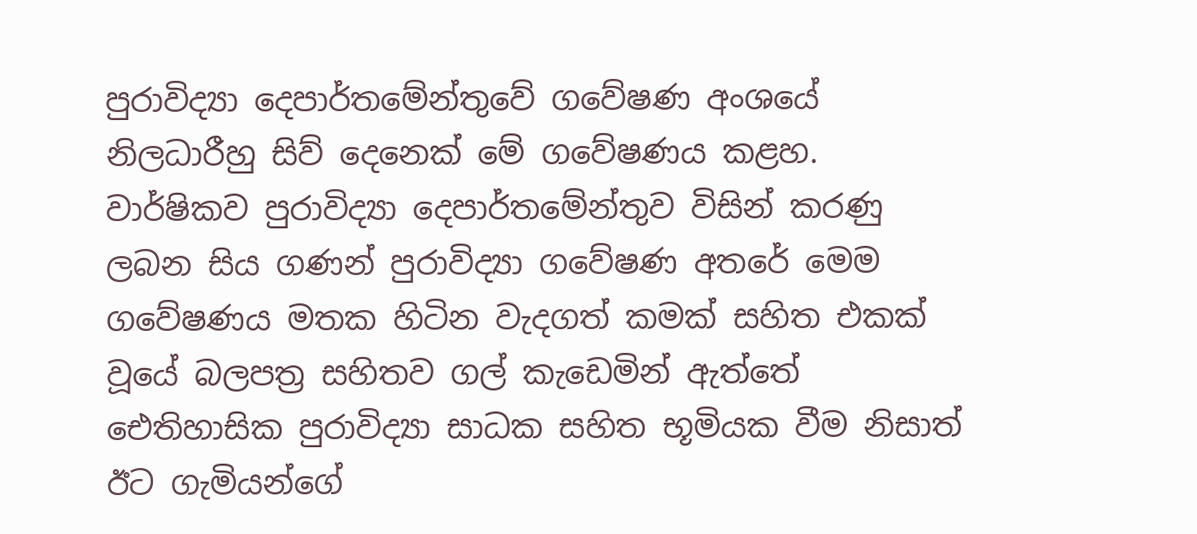පුරාවිද්‍යා දෙපාර්තමේන්තුවේ ගවේෂණ අංශයේ නිලධාරීහු සිව් දෙනෙක්‌ මේ ගවේෂණය කළහ. වාර්ෂිකව පුරාවිද්‍යා දෙපාර්තමේන්තුව විසින් කරණු ලබන සිය ගණන් පුරාවිද්‍යා ගවේෂණ අතරේ මෙම ගවේෂණය මතක හිටින වැදගත් කමක්‌ සහිත එකක්‌ වූයේ බලපත්‍ර සහිතව ගල් කැඩෙමින් ඇත්තේ ඓතිහාසික පුරාවිද්‍යා සාධක සහිත භූමියක වීම නිසාත් ඊට ගැමියන්ගේ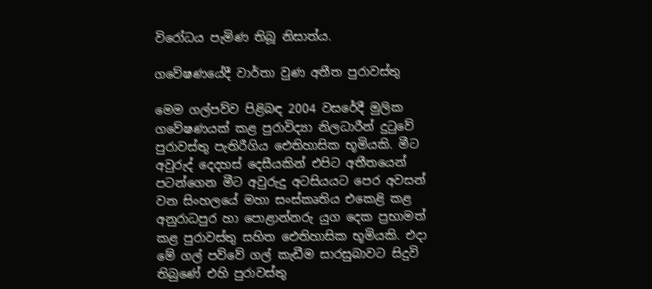විරෝධය පැමිණ තිබූ නිසාත්ය.

ගවේෂණයේදී වාර්තා වුණ අතීත පුරාවස්‌තු

මෙම ගල්පව්ව පිළිබඳ 2004 වසරේදී මුලික ගවේෂණයක්‌ කළ පුරාවිද්‍යා නිලධාරීන් දුටුවේ පුරාවස්‌තු පැතිරීගිය ඓතිහාසික භූමියකි. මීට අවුරුද් දෙදහස්‌ දෙසීයකින් එපිට අතීතයෙන් පටන්ගෙන මීට අවුරුදු අටසියයට පෙර අවසන් වන සිංහලයේ මහා සංස්‌කෘතිය එකෙළි කළ අනුරාධපුර හා පොළාන්නරු යුග දෙක ප්‍රභාමත් කළ පුරාවස්‌තු සහිත ඓතිහාසික භූමියකි. එදා මේ ගල් පව්වේ ගල් කැඩීම සාරසුබාවට සිදුවි තිබුණේ එහි පුරාවස්‌තු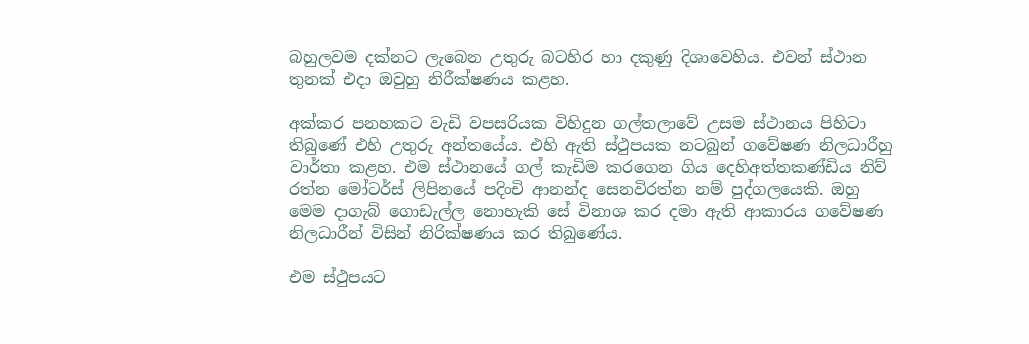බහුලවම දක්‌නට ලැබෙන උතුරු බටහිර හා දකුණු දිශාවෙහිය. එවන් ස්‌ථාන තුනක්‌ එදා ඔවුහු නිරීක්‌ෂණය කළහ.

අක්‌කර පනහකට වැඩි වපසරියක විහිදුන ගල්තලාවේ උසම ස්‌ථානය පිහිටා තිබුණේ එහි උතුරු අන්තයේය. එහි ඇති ස්‌ථුපයක නටබුන් ගවේෂණ නිලධාරීහු වාර්තා කළහ. එම ස්‌ථානයේ ගල් කැඩිම කරගෙන ගිය දෙහිඅත්තකණ්‌ඩිය නිව් රත්න මෝටර්ස්‌ ලිපිනයේ පදිංචි ආනන්ද සෙනවිරත්න නම් පුද්ගලයෙකි. ඔහු මෙම දාගැබ් ගොඩැල්ල නොහැකි සේ විනාශ කර දමා ඇති ආකාරය ගවේෂණ නිලධාරීන් විසින් නිරික්‌ෂණය කර තිබුණේය.

එම ස්‌ථුපයට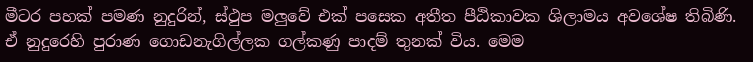මීටර පහක්‌ පමණ නුදුරින්, ස්‌ථුප මලුවේ එක්‌ පසෙක අතීත පීඨිකාවක ශිලාමය අවශේෂ තිබිණි. ඒ නුදුරෙහි පුරාණ ගොඩනැගිල්ලක ගල්කණු පාදම් තුනක්‌ විය. මෙම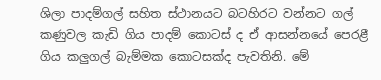ශිලා පාදම්ගල් සහිත ස්‌ථානයට බටහිරට වන්නට ගල් කණුවල කැඩි ගිය පාදම් කොටස්‌ ද ඒ ආසන්නයේ පෙරළී ගිය කලුගල් බැම්මක කොටසක්‌ද පැවතිනි. මේ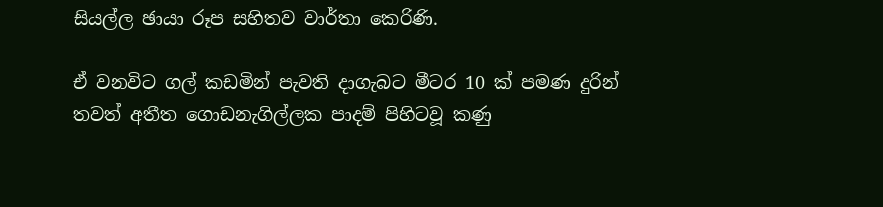සියල්ල ඡායා රූප සහිතව වාර්තා කෙරිණි.

ඒ වනවිට ගල් කඩමින් පැවති දාගැබට මීටර 10 ක්‌ පමණ දුරින් තවත් අතීත ගොඩනැගිල්ලක පාදම් පිහිටවූ කණු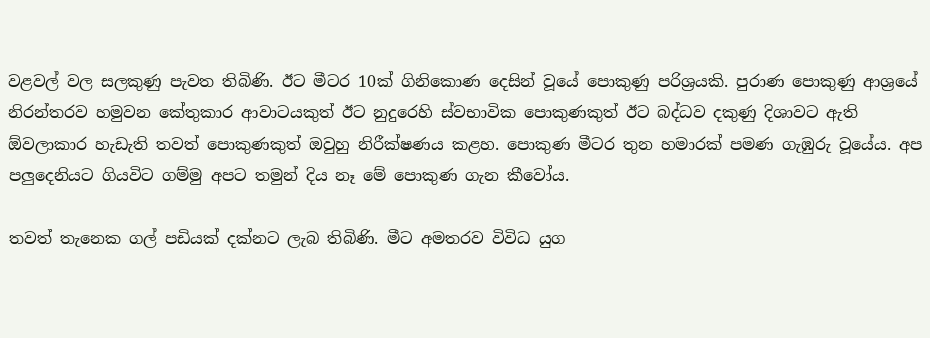වළවල් වල සලකුණු පැවත තිබිණි. ඊට මීටර 10ක්‌ ගිනිකොණ දෙසින් වූයේ පොකුණු පරිශ්‍රයකි. පුරාණ පොකුණු ආශ්‍රයේ නිරන්තරව හමුවන කේතුකාර ආවාටයකුත් ඊට නුදුරෙහි ස්‌වභාවික පොකුණකුත් ඊට බද්ධව දකුණු දිශාවට ඇති ඕවලාකාර හැඩැති තවත් පොකුණකුත් ඔවුහු නිරීක්‌ෂණය කළහ. පොකුණ මීටර තුන හමාරක්‌ පමණ ගැඹුරු වූයේය. අප පලුදෙනියට ගියවිට ගම්මු අපට තමුන් දිය නෑ මේ පොකුණ ගැන කීවෝය.

තවත් තැනෙක ගල් පඩියක්‌ දක්‌නට ලැබ තිබිණි. මීට අමතරව විවිධ යුග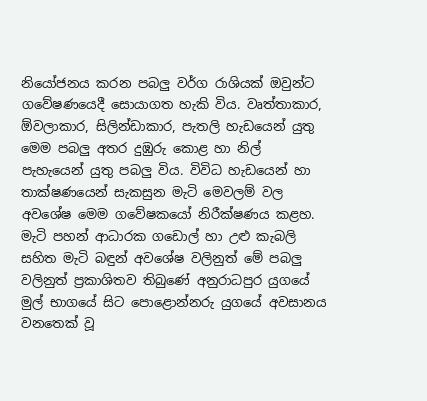නියෝජනය කරන පබලු වර්ග රාශියක්‌ ඔවුන්ට ගවේෂණයෙදී සොයාගත හැකි විය. වෘත්තාකාර, ඕවලාකාර, සිලින්ඩාකාර, පැතලි හැඩයෙන් යුතු මෙම පබලු අතර දුඹුරු කොළ හා නිල් පැහැයෙන් යුතු පබලු විය. විවිධ හැඩයෙන් හා තාක්‌ෂණයෙන් සැකසුන මැටි මෙවලම් වල අවශේෂ මෙම ගවේෂකයෝ නිරීක්‌ෂණය කළහ. මැටි පහන් ආධාරක ගඩොල් හා උළු කැබලි සහිත මැටි බඳුන් අවශේෂ වලිනුත් මේ පබලු වලිනුත් ප්‍රකාශිතව තිබුණේ අනුරාධපුර යුගයේ මුල් භාගයේ සිට පොළොන්නරු යුගයේ අවසානය වනතෙක්‌ වූ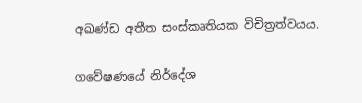අඛණ්‌ඩ අතීත සංස්‌කෘතියක විචිත්‍රත්වයය.

ගවේෂණයේ නිර්දේශ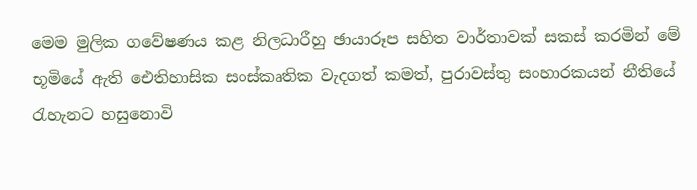මෙම මුලික ගවේෂණය කළ නිලධාරීහු ඡායාරූප සහිත වාර්තාවක්‌ සකස්‌ කරමින් මේ භූමියේ ඇති ඓතිහාසික සංස්‌කෘතික වැදගත් කමත්, පුරාවස්‌තු සංහාරකයන් නීතියේ රැහැනට හසුනොවි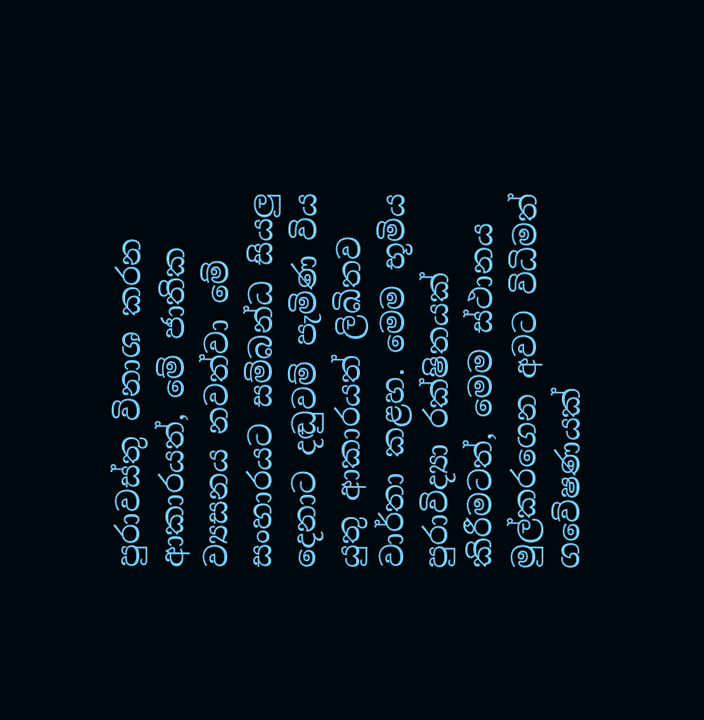පුරාවස්‌තු විනාශ කරන ආකාරයත්, මේ ජාතික ව්‍යසනය නවත්වා මේ සංහාරයට සම්බන්ධ සියලු දෙනාට දඬුවම් පැමිණ විය යුතු ආකාරයත් ලිඛිතව වාර්තා කළහ. මෙම භූමිය පුරාවිද්‍යා රක්‌ෂිතයක්‌ කිරීමටත්, මෙම ස්‌ථානය මුල්කරගෙන අවට විධිමත් ගවේෂණයක්‌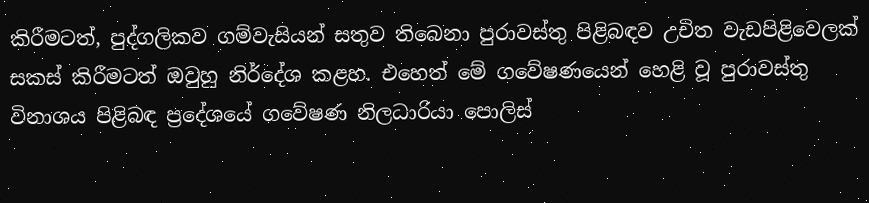කිරීමටත්, පුද්ගලිකව ගම්වැසියන් සතුව තිබෙනා පුරාවස්‌තු පිළිබඳව උචිත වැඩපිළිවෙලක්‌ සකස්‌ කිරීමටත් ඔවුහු නිර්දේශ කළහ. එහෙත් මේ ගවේෂණයෙන් හෙළි වූ පුරාවස්‌තු විනාශය පිළිබඳ ප්‍රදේශයේ ගවේෂණ නිලධාරියා පොලිස්‌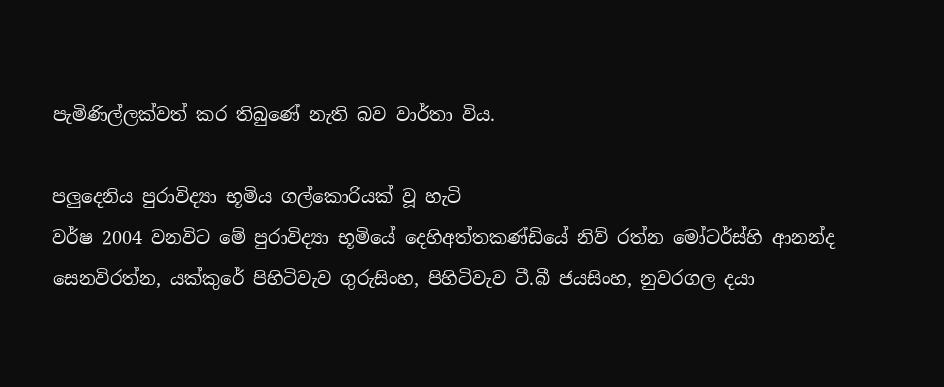පැමිණිල්ලක්‌වත් කර තිබුණේ නැති බව වාර්තා විය.

පලුදෙනිය පුරාවිද්‍යා භූමිය ගල්කොරියක්‌ වූ හැටි
වර්ෂ 2004 වනවිට මේ පුරාවිද්‍යා භූමියේ දෙහිඅත්තකණ්‌ඩියේ නිව් රත්න මෝටර්ස්‌හි ආනන්ද සෙනවිරත්න, යක්‌කුරේ පිහිටිවැව ගුරුසිංහ, පිහිටිවැව ටී.බී ජයසිංහ, නුවරගල දයා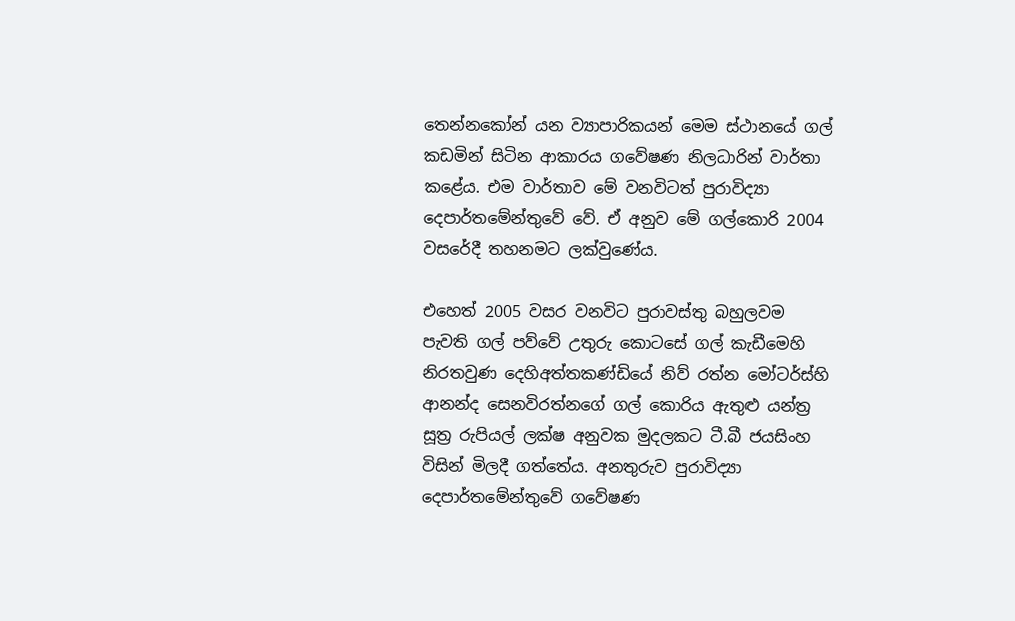තෙන්නකෝන් යන ව්‍යාපාරිකයන් මෙම ස්‌ථානයේ ගල් කඩමින් සිටින ආකාරය ගවේෂණ නිලධාරින් වාර්තා කළේය. එම වාර්තාව මේ වනවිටත් පුරාවිද්‍යා දෙපාර්තමේන්තුවේ වේ. ඒ අනුව මේ ගල්කොරි 2004 වසරේදී තහනමට ලක්‌වුණේය.

එහෙත් 2005 වසර වනවිට පුරාවස්‌තු බහුලවම පැවති ගල් පව්වේ උතුරු කොටසේ ගල් කැඩීමෙහි නිරතවුණ දෙහිඅත්තකණ්‌ඩියේ නිව් රත්න මෝටර්ස්‌හි ආනන්ද සෙනවිරත්නගේ ගල් කොරිය ඇතුළු යන්ත්‍ර සූත්‍ර රුපියල් ලක්‌ෂ අනුවක මුදලකට ටී.බී ජයසිංහ විසින් මිලදී ගත්තේය. අනතුරුව පුරාවිද්‍යා දෙපාර්තමේන්තුවේ ගවේෂණ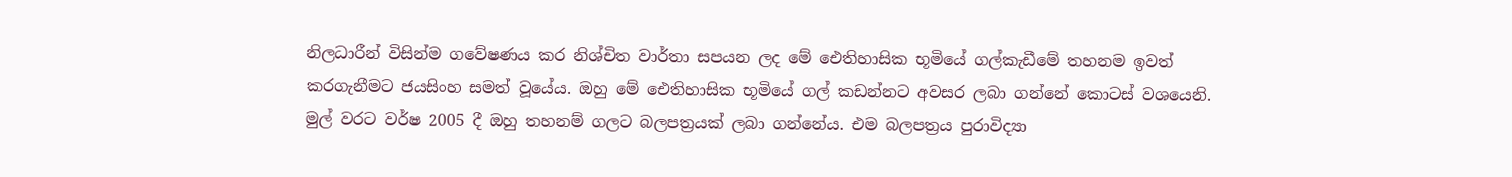නිලධාරීන් විසින්ම ගවේෂණය කර නිශ්චිත වාර්තා සපයන ලද මේ ඓතිහාසික භූමියේ ගල්කැඩීමේ තහනම ඉවත් කරගැනීමට ජයසිංහ සමත් වූයේය. ඔහු මේ ඓතිහාසික භූමියේ ගල් කඩන්නට අවසර ලබා ගන්නේ කොටස්‌ වශයෙනි. මුල් වරට වර්ෂ 2005 දී ඔහු තහනම් ගලට බලපත්‍රයක්‌ ලබා ගන්නේය. එම බලපත්‍රය පුරාවිද්‍යා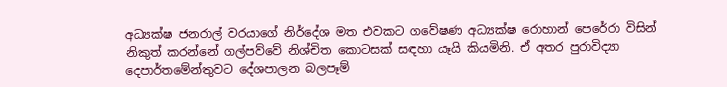අධ්‍යක්‌ෂ ජනරාල් වරයාගේ නිර්දේශ මත එවකට ගවේෂණ අධ්‍යක්‌ෂ රොහාන් පෙරේරා විසින් නිකුත් කරන්නේ ගල්පව්වේ නිශ්චිත කොටසක්‌ සඳහා යෑයි කියමිනි. ඒ අතර පුරාවිද්‍යා දෙපාර්තමේන්තුවට දේශපාලන බලපෑම්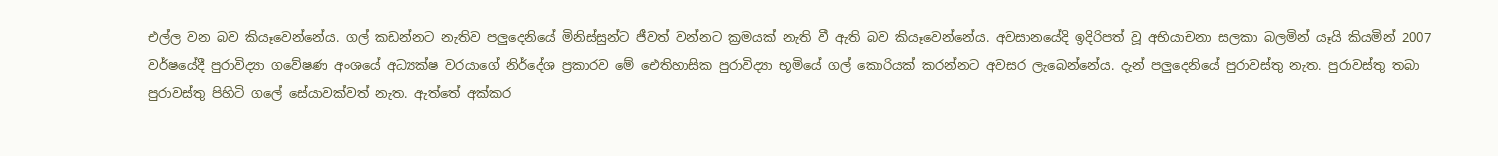එල්ල වන බව කියෑවෙන්නේය. ගල් කඩන්නට නැතිව පලුදෙනියේ මිනිස්‌සුන්ට ජීවත් වන්නට ක්‍රමයක්‌ නැති වී ඇති බව කියෑවෙන්නේය. අවසානයේදි ඉදිරිපත් වූ අභියාචනා සලකා බලමින් යෑයි කියමින් 2007 වර්ෂයේදී පුරාවිද්‍යා ගවේෂණ අංශයේ අධ්‍යක්‌ෂ වරයාගේ නිර්දේශ ප්‍රකාරව මේ ඓතිහාසික පුරාවිද්‍යා භූමියේ ගල් කොරියක්‌ කරන්නට අවසර ලැබෙන්නේය. දැන් පලුදෙනියේ පුරාවස්‌තු නැත. පුරාවස්‌තු තබා පුරාවස්‌තු පිහිටි ගලේ සේයාවක්‌වත් නැත. ඇත්තේ අක්‌කර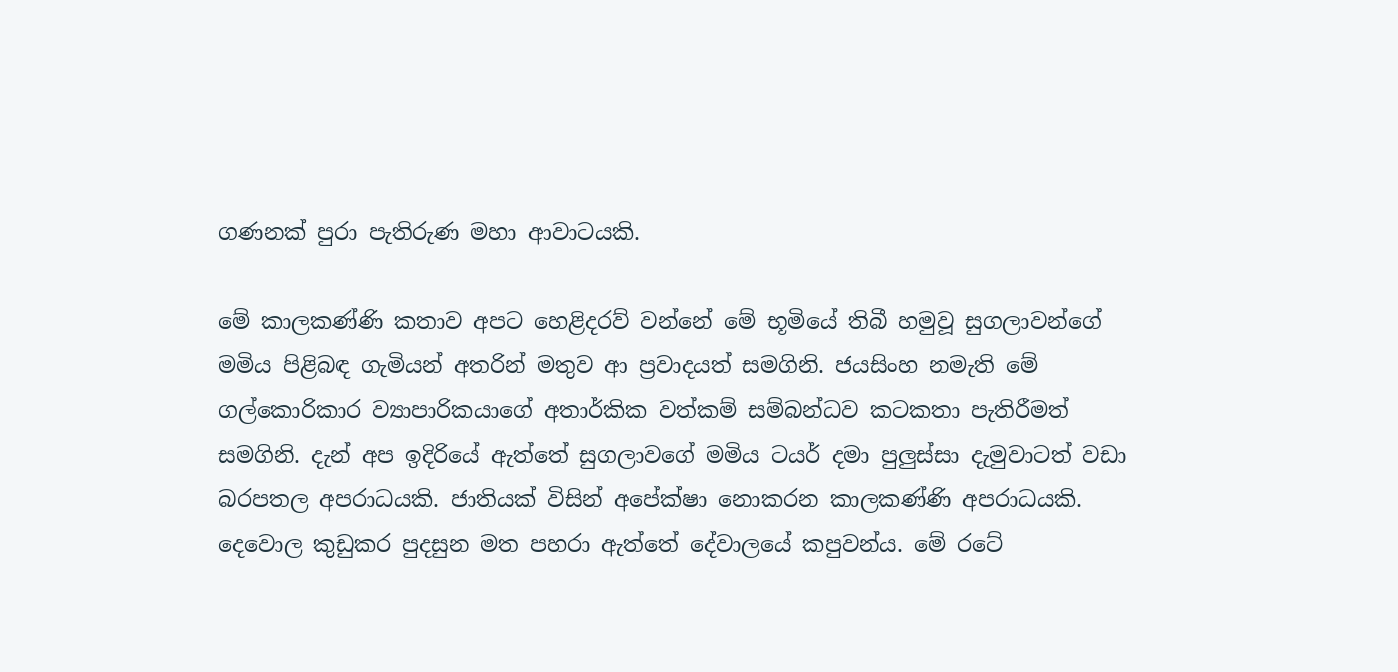ගණනක්‌ පුරා පැතිරුණ මහා ආවාටයකි.

මේ කාලකණ්‌ණි කතාව අපට හෙළිදරව් වන්නේ මේ භූමියේ තිබී හමුවූ සුගලාවන්ගේ මමිය පිළිබඳ ගැමියන් අතරින් මතුව ආ ප්‍රවාදයත් සමගිනි. ජයසිංහ නමැති මේ ගල්කොරිකාර ව්‍යාපාරිකයාගේ අතාර්කික වත්කම් සම්බන්ධව කටකතා පැතිරීමත් සමගිනි. දැන් අප ඉදිරියේ ඇත්තේ සුගලාවගේ මමිය ටයර් දමා පුලුස්‌සා දැමුවාටත් වඩා බරපතල අපරාධයකි. ජාතියක්‌ විසින් අපේක්‌ෂා නොකරන කාලකණ්‌ණි අපරාධයකි. දෙවොල කුඩුකර පුදසුන මත පහරා ඇත්තේ දේවාලයේ කපුවන්ය. මේ රටේ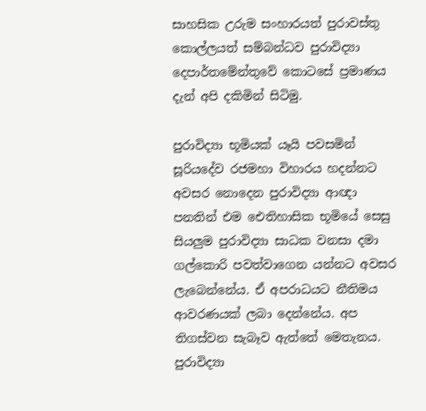සාහසික උරුම සංහාරයත් පුරාවස්‌තු කොල්ලයත් සම්බන්ධව පුරාවිද්‍යා දෙපාර්තමේන්තුවේ කොටසේ ප්‍රමාණය දැන් අපි දකිමින් සිටිමු.

පුරාවිද්‍යා භූමියක්‌ යෑයි පවසමින් සූරියදේව රජමහා විහාරය හදන්නට අවසර නොදෙන පුරාවිද්‍යා ආඥා පනතින් එම ඓතිහාසික භූමියේ සෙසු සියලුම පුරාවිද්‍යා සාධක වනසා දමා ගල්කොරි පවත්වාගෙන යන්නට අවසර ලැබෙන්නේය. ඒ අපරාධයට නීතිමය ආවරණයක්‌ ලබා දෙන්නේය. අප තිගස්‌වන සැබෑව ඇත්තේ මෙතැනය. පුරාවිද්‍යා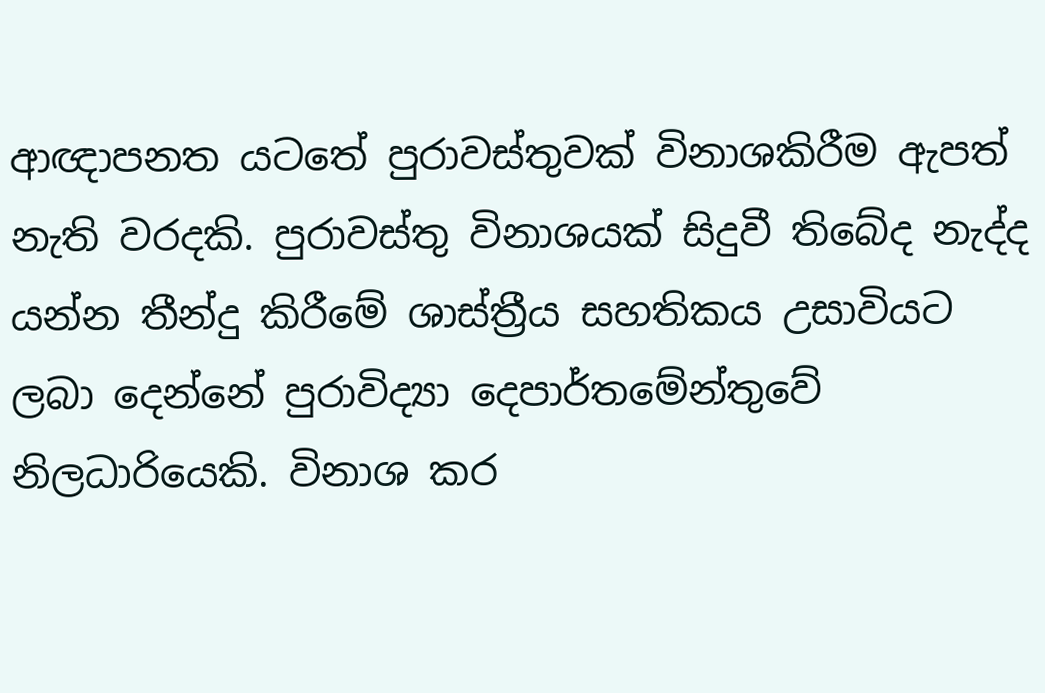ආඥාපනත යටතේ පුරාවස්‌තුවක්‌ විනාශකිරීම ඇපත් නැති වරදකි. පුරාවස්‌තු විනාශයක්‌ සිදුවී තිබේද නැද්ද යන්න තීන්දු කිරීමේ ශාස්‌ත්‍රීය සහතිකය උසාවියට ලබා දෙන්නේ පුරාවිද්‍යා දෙපාර්තමේන්තුවේ නිලධාරියෙකි. විනාශ කර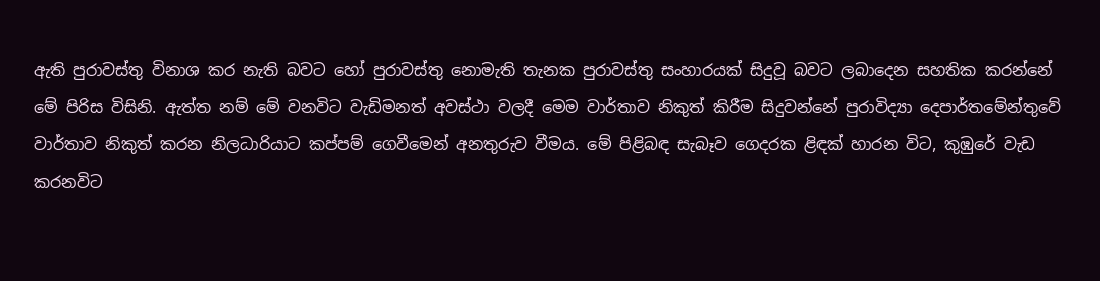ඇති පුරාවස්‌තු විනාශ කර නැති බවට හෝ පුරාවස්‌තු නොමැති තැනක පුරාවස්‌තු සංහාරයක්‌ සිදුවූ බවට ලබාදෙන සහතික කරන්නේ මේ පිරිස විසිනි. ඇත්ත නම් මේ වනවිට වැඩිමනත් අවස්‌ථා වලදී මෙම වාර්තාව නිකුත් කිරීම සිදුවන්නේ පුරාවිද්‍යා දෙපාර්තමේන්තුවේ වාර්තාව නිකුත් කරන නිලධාරියාට කප්පම් ගෙවීමෙන් අනතුරුව වීමය. මේ පිළිබඳ සැබෑව ගෙදරක ළිඳක්‌ හාරන විට, කුඹුරේ වැඩ කරනවිට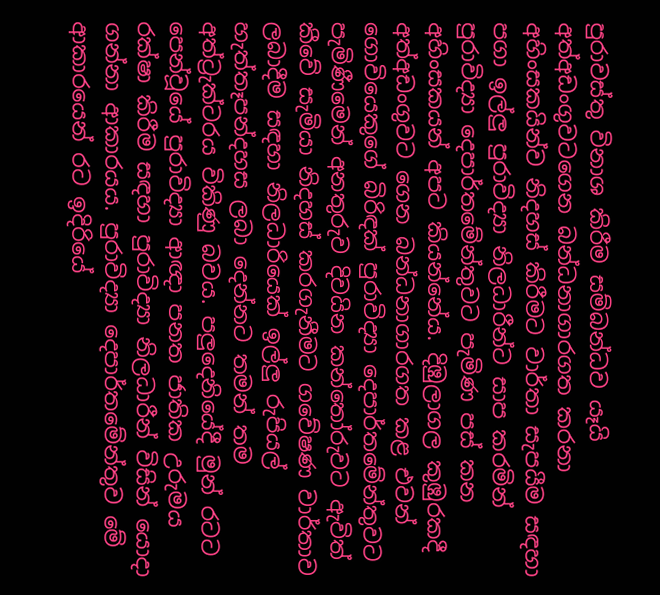පුරාවස්‌තු විනාශ කිරීම සම්බන්ධව යෑයි අත්අඩංගුවටගෙන බන්ධනාගාරගත කරනා අහිංසකයින්ව නිදහස්‌ කිරීමට වාර්තා සැපයීම සඳහා පගා ඉල්ලු පුරාවිද්‍යා නිලධාරීන්ට සාප කරමින් පුරාවිද්‍යා දෙපාර්තමේන්තුවට පැමිණ පස්‌ කන අහිංසකයන් අපට කියන්නේය. දිඹුලාගල කුඹුරකදී අත්අඩංගුවට ගෙන බන්ධනාගාරගත කළ එවන් ගොවියෙකුගේ බිරිඳක්‌ පුරාවිද්‍යා දෙපාර්තමේන්තුවට පැමිණීමෙන් අනතුරුව දිවයින කන්තෝරුවට ඇවිත් කීවේ සැමියා නිදහස්‌ කරගැනීමට ගවේෂණ වාර්තාව ලබාදීම සඳහා නිලධාරියෙක්‌ ඉල්ලු රුපියල් හැත්තෑපන්දහස ලබා දෙන්නට තමන් තම අත්ට්‍රැක්‌ටරය විකිණු බවය. පලුදෙනියේදී මුන් රටට පෙන්වූයේ පුරාවිද්‍යා ආඥා පනත ජාතික උරුමය රක්‌ෂා කිරීම සඳහා පුරාවිද්‍යා නිලධාරීන් විසින් යොදා ගන්නා ආකාරයය. පුරාවිද්‍යා දෙපාර්තමේන්තුව මේ ආකාරයෙන් රට ඉදිරියේ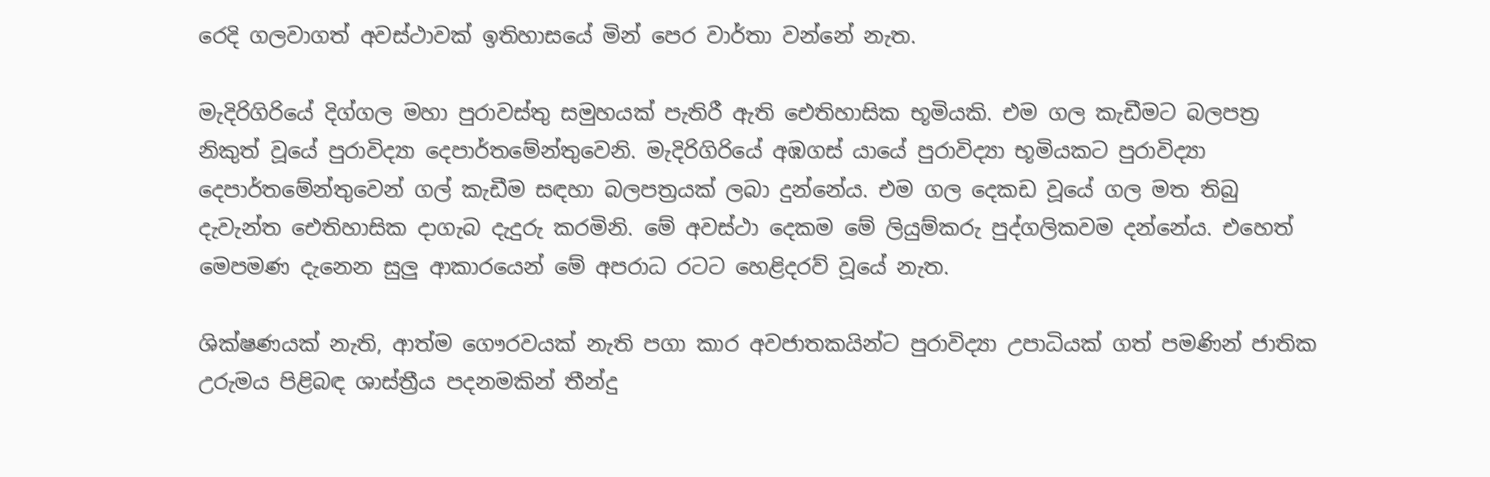රෙදි ගලවාගත් අවස්‌ථාවක්‌ ඉතිහාසයේ මින් පෙර වාර්තා වන්නේ නැත.

මැදිරිගිරියේ දිග්ගල මහා පුරාවස්‌තු සමුහයක්‌ පැතිරී ඇති ඓතිහාසික භූමියකි. එම ගල කැඩීමට බලපත්‍ර නිකුත් වූයේ පුරාවිද්‍යා දෙපාර්තමේන්තුවෙනි. මැදිරිගිරියේ අඹගස්‌ යායේ පුරාවිද්‍යා භූමියකට පුරාවිද්‍යා දෙපාර්තමේන්තුවෙන් ගල් කැඩීම සඳහා බලපත්‍රයක්‌ ලබා දුන්නේය. එම ගල දෙකඩ වූයේ ගල මත තිබු දැවැන්ත ඓතිහාසික දාගැබ දැදුරු කරමිනි. මේ අවස්‌ථා දෙකම මේ ලියුම්කරු පුද්ගලිකවම දන්නේය. එහෙත් මෙපමණ දැනෙන සුලු ආකාරයෙන් මේ අපරාධ රටට හෙළිදරව් වූයේ නැත.

ශික්‌ෂණයක්‌ නැති, ආත්ම ගෞරවයක්‌ නැති පගා කාර අවජාතකයින්ට පුරාවිද්‍යා උපාධියක්‌ ගත් පමණින් ජාතික උරුමය පිළිබඳ ශාස්‌ත්‍රීය පදනමකින් තීන්දු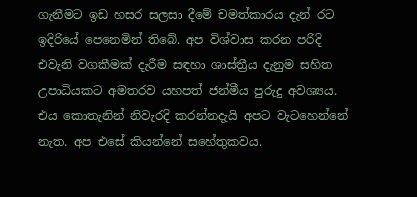ගැනීමට ඉඩ හසර සලසා දීමේ චමත්කාරය දැන් රට ඉදිරියේ පෙනෙමින් තිබේ. අප විශ්වාස කරන පරිදි එවැනි වගකීමක්‌ දැරීම සඳහා ශාස්‌ත්‍රීය දැනුම සහිත උපාධියකට අමතරව යහපත් ජන්මීය පුරුදු අවශ්‍යය. එය කොතැනින් නිවැරදි කරන්නදැයි අපට වැටහෙන්නේ නැත. අප එසේ කියන්නේ සහේතුකවය.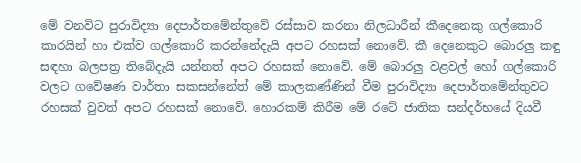මේ වනවිට පුරාවිද්‍යා දෙපාර්තමේන්තුවේ රස්‌සාව කරනා නිලධාරීන් කීදෙනෙකු ගල්කොරි කාරයින් හා එක්‌ව ගල්කොරි කරන්නේදැයි අපට රහසක්‌ නොවේ. කී දෙනෙකුට බොරලු කඳු සඳහා බලපත්‍ර තිබේදැයි යන්නත් අපට රහසක්‌ නොවේ. මේ බොරලු වළවල් හෝ ගල්කොරි වලට ගවේෂණ වාර්තා සකසන්නේත් මේ කාලකණ්‌ණින් වීම පුරාවිද්‍යා දෙපාර්තමේන්තුවට රහසක්‌ වුවත් අපට රහසක්‌ නොවේ. හොරකම් කිරීම මේ රටේ ජාතික සන්දර්භයේ දියවී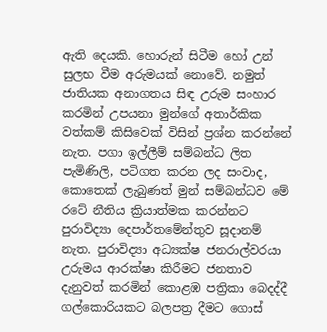ඇති දෙයකි. හොරුන් සිටීම හෝ උන් සුලභ වීම අරුමයක්‌ නොවේ. නමුත් ජාතියක අනාගතය සිඳ උරුම සංහාර කරමින් උපයනා මුන්ගේ අතාර්කික වත්කම් කිසිවෙක්‌ විසින් ප්‍රශ්න කරන්නේ නැත. පගා ඉල්ලීම් සම්බන්ධ ලිත පැමිණිලි, පටිගත කරන ලද සංවාද, කොතෙක්‌ ලැබුණත් මුන් සම්බන්ධව මේ රටේ නීතිය ක්‍රියාත්මක කරන්නට පුරාවිද්‍යා දෙපාර්තමේන්තුව සූදානම් නැත. පුරාවිද්‍යා අධ්‍යක්‌ෂ ජනරාල්වරයා උරුමය ආරක්‌ෂා කිරීමට ජනතාව දැනුවත් කරමින් කොළඹ පත්‍රිකා බෙදද්දී ගල්කොරියකට බලපත්‍ර දීමට ගොස්‌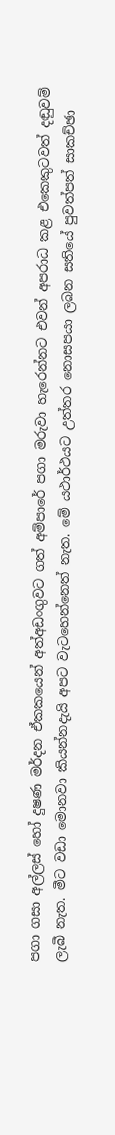පගා ගසා අල්ලස්‌ හෝ දුෂණ මර්දන ඒකකයෙන් අත්අඩංගුවට ගත් අම්පාරේ පගා මරුවා හැරෙන්නට එවන් අපරාධ කළ එකෙකුටවත් දඬුවම් ලැබී නැත. මීට වඩා මොනවා කියන්නදැයි අපට වැටහෙන්නෙත් නැත. මේ යථාර්ථයට උත්තර නොසපයා ලබන සතියේ පුවත්පත් සාකච්ඡා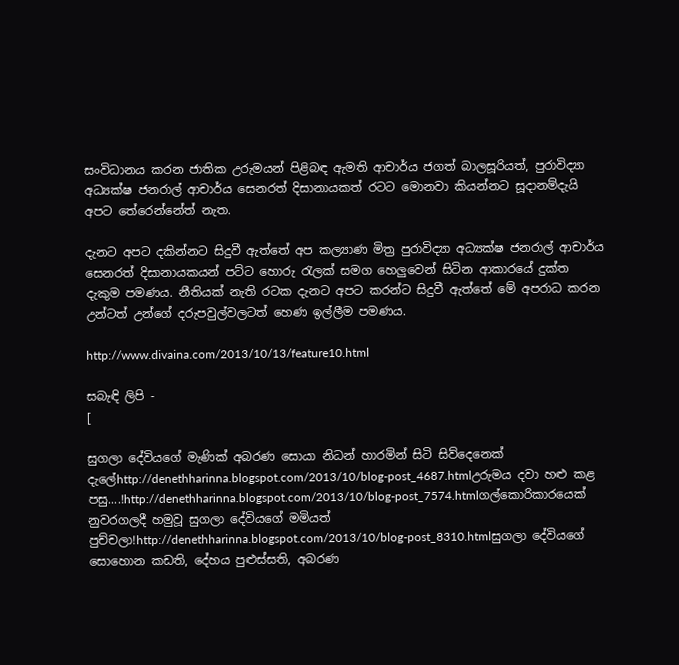සංවිධානය කරන ජාතික උරුමයන් පිළිබඳ ඇමති ආචාර්ය ජගත් බාලසූරියත්, පුරාවිද්‍යා අධ්‍යක්‌ෂ ජනරාල් ආචාර්ය සෙනරත් දිසානායකත් රටට මොනවා කියන්නට සූදානම්දැයි අපට තේරෙන්නේත් නැත.

දැනට අපට දකින්නට සිදුවී ඇත්තේ අප කල්‍යාණ මිත්‍ර පුරාවිද්‍යා අධ්‍යක්‌ෂ ජනරාල් ආචාර්ය සෙනරත් දිසානායකයන් පට්‌ට හොරු රැලක්‌ සමග හෙලුවෙන් සිටින ආකාරයේ දුක්‌ත දැකුම පමණය. නීතියක්‌ නැති රටක දැනට අපට කරන්ට සිදුවී ඇත්තේ මේ අපරාධ කරන උන්ටත් උන්ගේ දරුපවුල්වලටත් හෙණ ඉල්ලීම පමණය.

http://www.divaina.com/2013/10/13/feature10.html

සබැඳි ලිපි -
[

සුගලා දේවියගේ මැණික්‌ අබරණ සොයා නිධන් හාරමින් සිටි සිව්දෙනෙක්‌ දැලේhttp://denethharinna.blogspot.com/2013/10/blog-post_4687.htmlඋරුමය දවා හළු කළ පසු....!http://denethharinna.blogspot.com/2013/10/blog-post_7574.htmlගල්කොරිකාරයෙක්‌ නුවරගලදී හමුවූ සුගලා දේවියගේ මමියත් පුච්චලා!http://denethharinna.blogspot.com/2013/10/blog-post_8310.htmlසුගලා දේවියගේ සොහොන කඩති, දේහය පුළුස්සති, අබරණ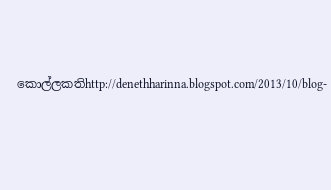කොල්ලකතිhttp://denethharinna.blogspot.com/2013/10/blog-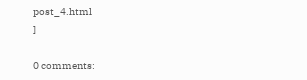post_4.html
]

0 comments: